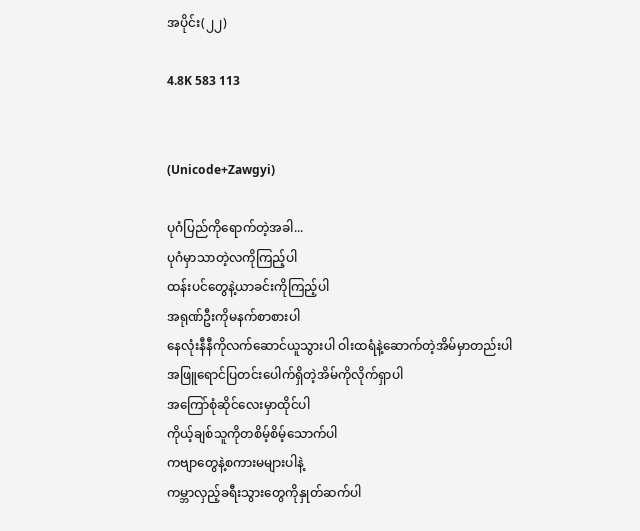အပိုင်း(၂၂)

4.8K 583 113


(Unicode+Zawgyi)

ပုဂံပြည်ကိုရောက်တဲ့အခါ...
ပုဂံမှာသာတဲ့လကိုကြည့်ပါ
ထန်းပင်တွေနဲ့ယာခင်းကိုကြည့်ပါ
အရုဏ်ဦးကိုမနက်စာစားပါ
နေလုံးနီနီကိုလက်ဆောင်ယူသွားပါ ဝါးထရံနဲ့ဆောက်တဲ့အိမ်မှာတည်းပါ
အဖြူရောင်ပြတင်းပေါက်ရှိတဲ့အိမ်ကိုလိုက်ရှာပါ
အကြော်စုံဆိုင်လေးမှာထိုင်ပါ
ကိုယ့်ချစ်သူကိုတစိမ့်စိမ့်သောက်ပါ
ကဗျာတွေနဲ့စကားမများပါနဲ့
ကမ္ဘာလှည့်ခရီးသွားတွေကိုနှုတ်ဆက်ပါ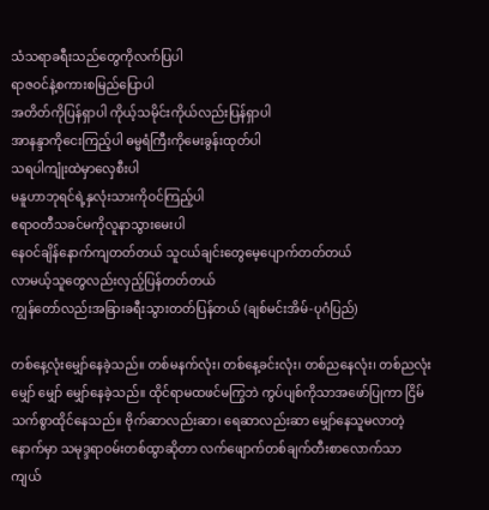သံသရာခရီးသည်တွေကိုလက်ပြပါ
ရာဇဝင်နဲ့စကားစမြည်ပြောပါ
အတိတ်ကိုပြန်ရှာပါ ကိုယ့်သမိုင်းကိုယ်လည်းပြန်ရှာပါ
အာနန္ဒာကိုငေးကြည့်ပါ ဓမ္မရံကြီးကိုမေးခွန်းထုတ်ပါ
သရပါကျုံးထဲမှာလှေစီးပါ
မနူဟာဘုရင်ရဲ့နှလုံးသားကိုဝင်ကြည့်ပါ
ဧရာဝတီသခင်မကိုလူနာသွားမေးပါ
နေဝင်ချိန်နောက်ကျတတ်တယ် သူငယ်ချင်းတွေမေ့ပျောက်တတ်တယ်
လာမယ့်သူတွေလည်းလှည့်ပြန်တတ်တယ်
ကျွန်တော်လည်းအခြားခရီးသွားတတ်ပြန်တယ် (ချစ်မင်းအိမ်-ပုဂံပြည်)

တစ်နေ့လုံးမျှော်နေခဲ့သည်။ တစ်မနက်လုံး၊ တစ်နေ့ခင်းလုံး၊ တစ်ညနေလုံး၊ တစ်ညလုံး မျှော် မျှော် မျှော်နေခဲ့သည်။ ထိုင်ရာမထဖင်မကြွဘဲ ကွပ်ပျစ်ကိုသာအဖော်ပြုကာ ငြိမ်သက်စွာထိုင်နေသည်။ ဗိုက်ဆာလည်းဆာ၊ ရေဆာလည်းဆာ မျှော်နေသူမလာတဲ့နောက်မှာ သမုဒ္ဒရာဝမ်းတစ်ထွာဆိုတာ လက်ဖျောက်တစ်ချက်တီးစာလောက်သာ ကျယ်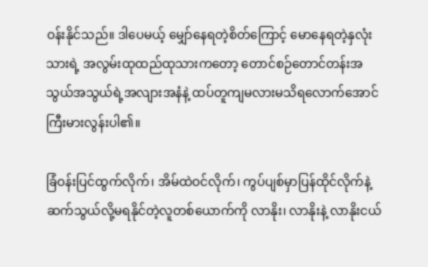ဝန်းနိုင်သည်။ ဒါပေမယ့် မျှော်နေရတဲ့စိတ်ကြောင့် မောနေရတဲ့နှလုံးသားရဲ့ အလွမ်းထုထည်ထုသားကတော့ တောင်စဉ်တောင်တန်းအသွယ်အသွယ်ရဲ့အလျားအနံနဲ့ ထပ်တူကျမလားမသိရလောက်အောင် ကြီးမားလွန်းပါ၏။

ခြံဝန်းပြင်ထွက်လိုက်၊ အိမ်ထဲဝင်လိုက်၊ ကွပ်ပျစ်မှာပြန်ထိုင်လိုက်နဲ့ ဆက်သွယ်လို့မရနိုင်တဲ့လူတစ်ယောက်ကို လာနိုး၊ လာနိုးနဲ့ လာနိုးငယ်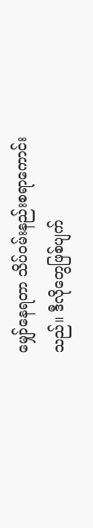မျှော်နေရတာ သိပ်ဝမ်းနည်းစရာကောင်းသည်။ ဒီလိုတွေဖြစ်ပျက်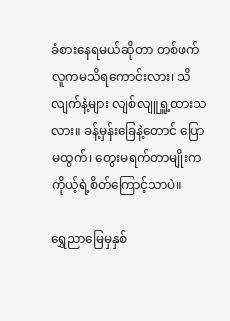ခံစားနေရမယ်ဆိုတာ တစ်ဖက်လူကမသိရကောင်းလား၊ သိလျက်နဲ့များ လျစ်လျူရှူ့ထားသလား။ ခန့်မှန်းခြေနဲ့တောင် ပြောမထွက်၊ တွေးမရက်တာမျိုးက ကိုယ့်ရဲ့စိတ်ကြောင့်သာပဲ။

ရွှေညာမြေမှနှစ်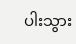ပါးသွား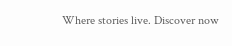Where stories live. Discover now